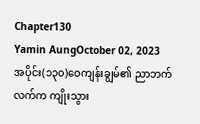Chapter130
Yamin AungOctober 02, 2023
အပိုင်း(၁၃၀)ဝေကျန်းချွမ်၏ ညာဘက်လက်က ကျိုးသွား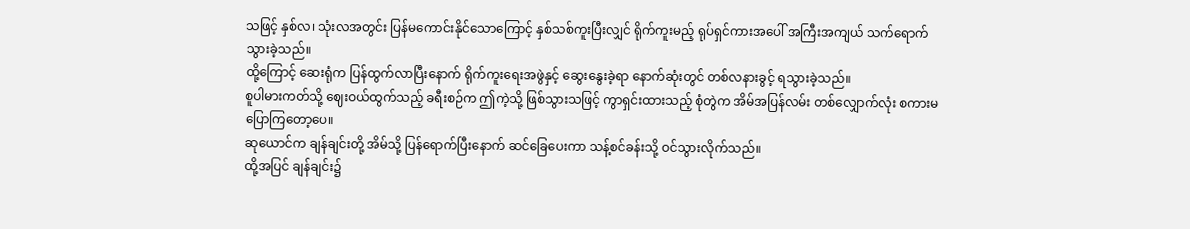သဖြင့် နှစ်လ၊ သုံးလအတွင်း ပြန်မကောင်းနိုင်သောကြောင့် နှစ်သစ်ကူးပြီးလျှင် ရိုက်ကူးမည့် ရုပ်ရှင်ကားအပေါ် အကြီးအကျယ် သက်ရောက်သွားခဲ့သည်။
ထို့ကြောင့် ဆေးရုံက ပြန်ထွက်လာပြီးနောက် ရိုက်ကူးရေးအဖွဲနှင့် ဆွေးနွေးခဲ့ရာ နောက်ဆုံးတွင် တစ်လနားခွင့် ရသွားခဲ့သည်။
စူပါမားကတ်သို့ ဈေးဝယ်ထွက်သည့် ခရီးစဉ်က ဤကဲ့သို့ ဖြစ်သွားသဖြင့် ကွာရှင်းထားသည့် စုံတွဲက အိမ်အပြန်လမ်း တစ်လျှောက်လုံး စကားမပြောကြတော့ပေ။
ဆုယောင်က ချန်ချင်းတို့ အိမ်သို့ ပြန်ရောက်ပြီးနောက် ဆင်ခြေပေးကာ သန့်စင်ခန်းသို့ ဝင်သွားလိုက်သည်။
ထို့အပြင် ချန်ချင်း၌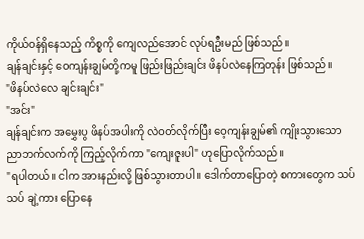ကိုယ်ဝန်ရှိနေသည့် ကိစ္စကို ကျေလည်အောင် လုပ်ရဦးမည် ဖြစ်သည်။
ချန်ချင်းနှင့် ဝေကျန်းချွမ်တို့ကမူ ဖြည်းဖြည်းချင်း ဖိနပ်လဲနေကြတုန်း ဖြစ်သည်။
"ဖိနပ်လဲလေ ချင်းချင်း"
"အင်း"
ချန်ချင်းက အမွှေးပွ ဖိနပ်အပါးကို လဲဝတ်လိုက်ပြီး ဝေ့ကျန်းချွမ်၏ ကျိုးသွားသော ညာဘက်လက်ကို ကြည့်လိုက်ကာ "ကျေးဇူးပါ" ဟုပြောလိုက်သည်။
"ရပါတယ်။ ငါက အားနည်းလို့ ဖြစ်သွားတာပါ။ ဒေါက်တာပြောတဲ့ စကားတွေက သပ်သပ် ချဲ့ကား ပြောနေ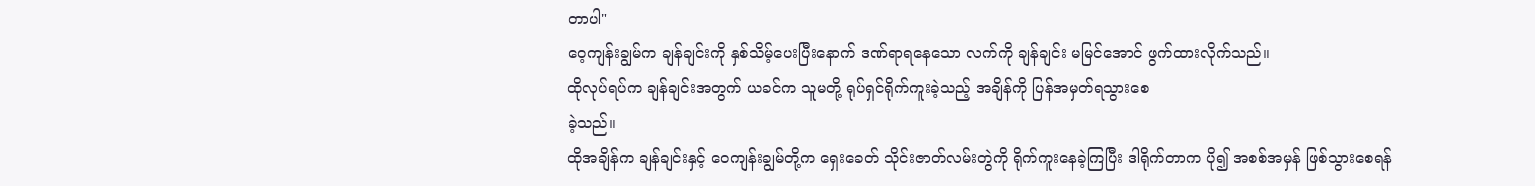တာပါ"
ဝေ့ကျန်းချွမ်က ချန်ချင်းကို နှစ်သိမ့်ပေးပြီးနောက် ဒဏ်ရာရနေသော လက်ကို ချန်ချင်း မမြင်အောင် ဖွက်ထားလိုက်သည်။
ထိုလုပ်ရပ်က ချန်ချင်းအတွက် ယခင်က သူမတို့ ရုပ်ရှင်ရိုက်ကူးခဲ့သည့် အချိန်ကို ပြန်အမှတ်ရသွားစေ
ခဲ့သည်။
ထိုအချိန်က ချန်ချင်းနှင့် ဝေကျန်းချွမ်တို့က ရှေးခေတ် သိုင်းဇာတ်လမ်းတွဲကို ရိုက်ကူးနေခဲ့ကြပြီး ဒါရိုက်တာက ပို၍ အစစ်အမှန် ဖြစ်သွားစေရန်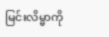မြင်းလိမ္မာကို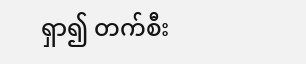ရှာ၍ တက်စီး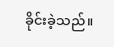ခိုင်းခဲ့သည်။